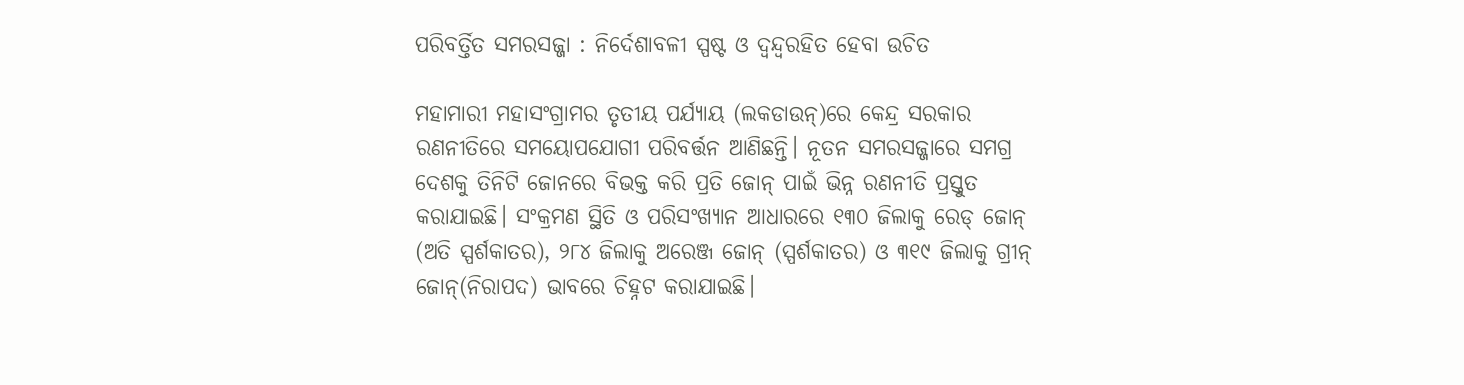ପରିବର୍ତ୍ତିତ ସମରସଜ୍ଜା : ନିର୍ଦେଶାବଳୀ ସ୍ପଷ୍ଟ ଓ ଦ୍ବନ୍ଦ୍ବରହିତ ହେବା ଉଚିତ

ମହାମାରୀ ମହାସଂଗ୍ରାମର ତୃତୀୟ ପର୍ଯ୍ୟାୟ (ଲକଡାଉନ୍)ରେ କେନ୍ଦ୍ର ସରକାର ରଣନୀତିରେ ସମୟୋପଯୋଗୀ ପରିବର୍ତ୍ତନ ଆଣିଛନ୍ତି। ନୂତନ ସମରସଜ୍ଜାରେ ସମଗ୍ର ଦେଶକୁ ତିନିଟି ଜୋନରେ ବିଭକ୍ତ କରି ପ୍ରତି ଜୋନ୍ ପାଇଁ ଭିନ୍ନ ରଣନୀତି ପ୍ରସ୍ତୁତ କରାଯାଇଛି। ସଂକ୍ରମଣ ସ୍ଥିତି ଓ ପରିସଂଖ୍ୟାନ ଆଧାରରେ ୧୩୦ ଜିଲାକୁ ରେଡ୍ ଜୋନ୍ (ଅତି ସ୍ପର୍ଶକାତର), ୨୮୪ ଜିଲାକୁ ଅରେଞ୍ଜ ଜୋନ୍ (ସ୍ପର୍ଶକାତର) ଓ ୩୧୯ ଜିଲାକୁ ଗ୍ରୀନ୍ ଜୋନ୍(ନିରାପଦ) ଭାବରେ ଚିହ୍ନଟ କରାଯାଇଛି।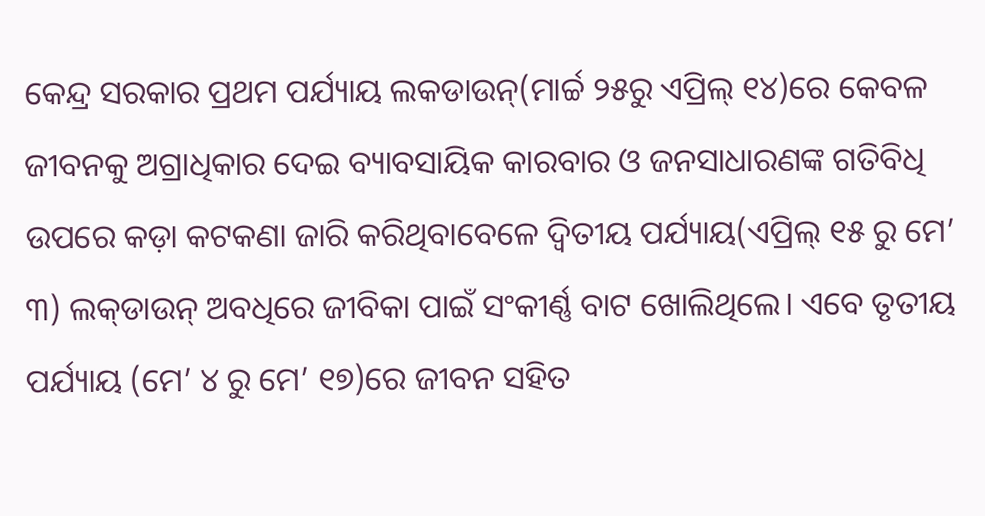କେନ୍ଦ୍ର ସରକାର ପ୍ରଥମ ପର୍ଯ୍ୟାୟ ଲକଡାଉନ୍(ମାର୍ଚ୍ଚ ୨୫ରୁ ଏପ୍ରିଲ୍ ୧୪)ରେ କେବଳ ଜୀବନକୁ ଅଗ୍ରାଧିକାର ଦେଇ ବ୍ୟାବସାୟିକ କାରବାର ଓ ଜନସାଧାରଣଙ୍କ ଗତିବିଧି ଉପରେ କଡ଼ା କଟକଣା ଜାରି କରିଥିବାବେଳେ ଦ୍ୱିତୀୟ ପର୍ଯ୍ୟାୟ(ଏପ୍ରିଲ୍ ୧୫ ରୁ ମେ’ ୩) ଲକ୍‌ଡାଉନ୍ ଅବଧିରେ ଜୀବିକା ପାଇଁ ସଂକୀର୍ଣ୍ଣ ବାଟ ଖୋଲିଥିଲେ। ଏବେ ତୃତୀୟ ପର୍ଯ୍ୟାୟ (ମେ’ ୪ ରୁ ମେ’ ୧୭)ରେ ଜୀବନ ସହିତ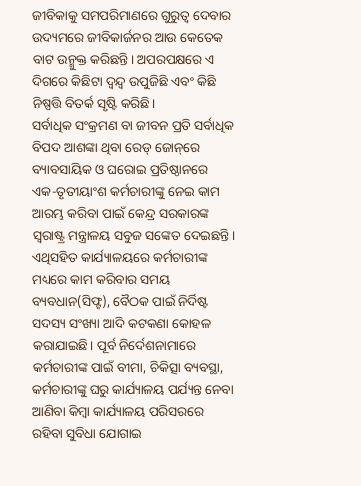ଜୀବିକାକୁ ସମପରିମାଣରେ ଗୁରୁତ୍ୱ ଦେବାର ଉଦ୍ୟମରେ ଜୀବିକାର୍ଜନର ଆଉ କେତେକ ବାଟ ଉନ୍ମୁକ୍ତ କରିଛନ୍ତି। ଅପରପକ୍ଷରେ ଏ ଦିଗରେ କିଛିଟା ଦ୍ୱନ୍ଦ୍ୱ ଉପୁଜିଛି ଏବଂ କିଛି ନିଷ୍ପତ୍ତି ବିତର୍କ ସୃଷ୍ଟି କରିଛି।
ସର୍ବାଧିକ ସଂକ୍ରମଣ ବା ଜୀବନ ପ୍ରତି ସର୍ବାଧିକ ବିପଦ ଆଶଙ୍କା ଥିବା ରେଡ୍ ଜୋନ୍‌ରେ ବ୍ୟାବସାୟିକ ଓ ଘରୋଇ ପ୍ରତିଷ୍ଠାନରେ ଏକ-ତୃତୀୟାଂଶ କର୍ମଚାରୀଙ୍କୁ ନେଇ କାମ ଆରମ୍ଭ କରିବା ପାଇଁ କେନ୍ଦ୍ର ସରକାରଙ୍କ ସ୍ୱରାଷ୍ଟ୍ର ମନ୍ତ୍ରାଳୟ ସବୁଜ ସଙ୍କେତ ଦେଇଛନ୍ତି। ଏଥିସହିତ କାର୍ଯ୍ୟାଳୟରେ କର୍ମଚାରୀଙ୍କ ମଧ୍ୟରେ କାମ କରିବାର ସମୟ ବ୍ୟବଧାନ(ସିଫ୍ଟ), ବୈଠକ ପାଇଁ ନିର୍ଦିଷ୍ଟ ସଦସ୍ୟ ସଂଖ୍ୟା ଆଦି କଟକଣା କୋହଳ କରାଯାଇଛି। ପୂର୍ବ ନିର୍ଦେଶନାମାରେ କର୍ମଚାରୀଙ୍କ ପାଇଁ ବୀମା, ଚିକିତ୍ସା ବ୍ୟବସ୍ଥା, କର୍ମଚାରୀଙ୍କୁ ଘରୁ କାର୍ଯ୍ୟାଳୟ ପର୍ଯ୍ୟନ୍ତ ନେବା ଆଣିବା କିମ୍ବା କାର୍ଯ୍ୟାଳୟ ପରିସରରେ ରହିବା ସୁବିଧା ଯୋଗାଇ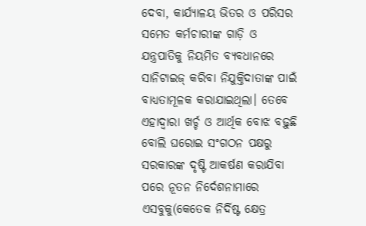ଦେବା, କାର୍ଯ୍ୟାଳୟ ଭିତର ଓ ପରିସର ସମେତ କର୍ମଚାରୀଙ୍କ ଗାଡ଼ି ଓ ଯନ୍ତ୍ରପାତିକୁ ନିୟମିତ ବ୍ୟବଧାନରେ ସାନିଟାଇଜ୍ କରିବା ନିଯୁକ୍ତିଦାତାଙ୍କ ପାଇଁ ବାଧ୍ୟତାମୂଳକ କରାଯାଇଥିଲା। ତେବେ ଏହାଦ୍ୱାରା ଖର୍ଚ୍ଚ ଓ ଆର୍ଥିକ ବୋଝ ବଢ଼ୁଛି ବୋଲି ଘରୋଇ ସଂଗଠନ ପକ୍ଷରୁ ସରକାରଙ୍କ ଦୃଷ୍ଟି ଆକର୍ଷଣ କରାଯିବା ପରେ ନୂତନ ନିର୍ଦେଶନାମାରେ ଏସବୁକୁ(କେତେକ ନିର୍ଦିଷ୍ଟ କ୍ଷେତ୍ର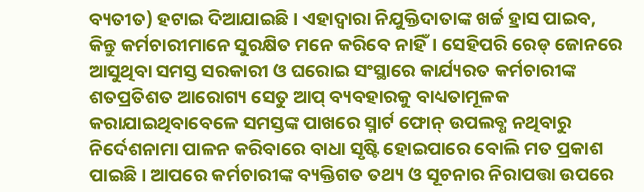ବ୍ୟତୀତ) ହଟାଇ ଦିଆଯାଇଛି। ଏହାଦ୍ୱାରା ନିଯୁକ୍ତିଦାତାଙ୍କ ଖର୍ଚ୍ଚ ହ୍ରାସ ପାଇବ, କିନ୍ତୁ କର୍ମଚାରୀମାନେ ସୁରକ୍ଷିତ ମନେ କରିବେ ନାହିଁ। ସେହିପରି ରେଡ୍ ଜୋନରେ ଆସୁଥିବା ସମସ୍ତ ସରକାରୀ ଓ ଘରୋଇ ସଂସ୍ଥାରେ କାର୍ଯ୍ୟରତ କର୍ମଚାରୀଙ୍କ ଶତପ୍ରତିଶତ ଆରୋଗ୍ୟ ସେତୁ ଆପ୍ ବ୍ୟବହାରକୁ ବାଧ୍ୟତାମୂଳକ କରାଯାଇଥିବାବେଳେ ସମସ୍ତଙ୍କ ପାଖରେ ସ୍ମାର୍ଟ ଫୋନ୍ ଉପଲବ୍ଧ ନଥିବାରୁ ନିର୍ଦେଶନାମା ପାଳନ କରିବାରେ ବାଧା ସୃଷ୍ଟି ହୋଇପାରେ ବୋଲି ମତ ପ୍ରକାଶ ପାଇଛି। ଆପରେ କର୍ମଚାରୀଙ୍କ ବ୍ୟକ୍ତିଗତ ତଥ୍ୟ ଓ ସୂଚନାର ନିରାପତ୍ତା ଉପରେ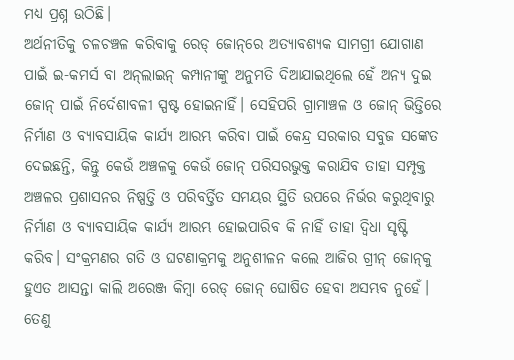ମଧ୍ୟ ପ୍ରଶ୍ନ ଉଠିଛି।
ଅର୍ଥନୀତିକୁ ଚଳଚଞ୍ଚଳ କରିବାକୁ ରେଡ୍ ଜୋନ୍‌ରେ ଅତ୍ୟାବଶ୍ୟକ ସାମଗ୍ରୀ ଯୋଗାଣ ପାଇଁ ଇ-କମର୍ସ ବା ଅନ୍‌ଲାଇନ୍ କମ୍ପାନୀଙ୍କୁ ଅନୁମତି ଦିଆଯାଇଥିଲେ ହେଁ ଅନ୍ୟ ଦୁଇ ଜୋନ୍ ପାଇଁ ନିର୍ଦେଶାବଳୀ ସ୍ପଷ୍ଟ ହୋଇନାହିଁ। ସେହିପରି ଗ୍ରାମାଞ୍ଚଳ ଓ ଜୋନ୍ ଭିତ୍ତିରେ ନିର୍ମାଣ ଓ ବ୍ୟାବସାୟିକ କାର୍ଯ୍ୟ ଆରମ୍ଭ କରିବା ପାଇଁ କେନ୍ଦ୍ର ସରକାର ସବୁଜ ସଙ୍କେତ ଦେଇଛନ୍ତି, କିନ୍ତୁ କେଉଁ ଅଞ୍ଚଳକୁ କେଉଁ ଜୋନ୍ ପରିସରଭୁକ୍ତ କରାଯିବ ତାହା ସମ୍ପୃକ୍ତ ଅଞ୍ଚଳର ପ୍ରଶାସନର ନିଷ୍ପତ୍ତି ଓ ପରିବର୍ତ୍ତିତ ସମୟର ସ୍ଥିତି ଉପରେ ନିର୍ଭର କରୁଥିବାରୁ ନିର୍ମାଣ ଓ ବ୍ୟାବସାୟିକ କାର୍ଯ୍ୟ ଆରମ୍ଭ ହୋଇପାରିବ କି ନାହିଁ ତାହା ଦ୍ୱିଧା ସୃଷ୍ଟି କରିବ। ସଂକ୍ରମଣର ଗତି ଓ ଘଟଣାକ୍ରମକୁ ଅନୁଶୀଳନ କଲେ ଆଜିର ଗ୍ରୀନ୍ ଜୋନ୍‌କୁ ହୁଏତ ଆସନ୍ତା କାଲି ଅରେଞ୍ଜ କିମ୍ବା ରେଡ୍ ଜୋନ୍ ଘୋଷିତ ହେବା ଅସମ୍ଭବ ନୁହେଁ। ତେଣୁ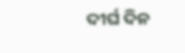ଦୀର୍ଘ ଦିନ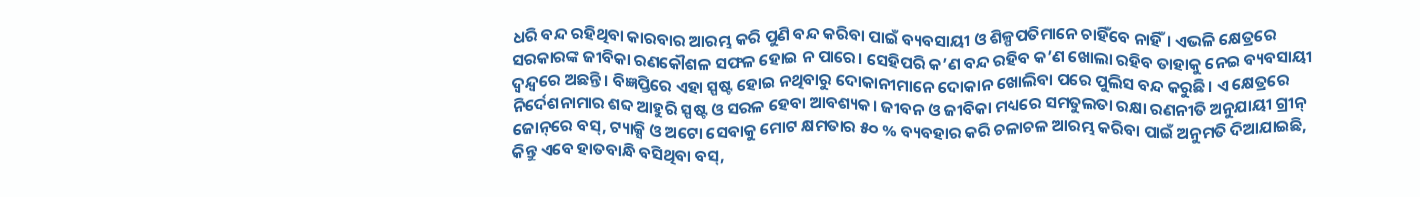ଧରି ବନ୍ଦ ରହିଥିବା କାରବାର ଆରମ୍ଭ କରି ପୁଣି ବନ୍ଦ କରିବା ପାଇଁ ବ୍ୟବସାୟୀ ଓ ଶିଳ୍ପପତିମାନେ ଚାହିଁବେ ନାହିଁ। ଏଭଳି କ୍ଷେତ୍ରରେ ସରକାରଙ୍କ ଜୀବିକା ରଣକୌଶଳ ସଫଳ ହୋଇ ନ ପାରେ। ସେହିପରି କ’ଣ ବନ୍ଦ ରହିବ କ’ଣ ଖୋଲା ରହିବ ତାହାକୁ ନେଇ ବ୍ୟବସାୟୀ ଦ୍ୱନ୍ଦ୍ୱରେ ଅଛନ୍ତି। ବିଜ୍ଞପ୍ତିରେ ଏହା ସ୍ପଷ୍ଟ ହୋଇ ନଥିବାରୁ ଦୋକାନୀମାନେ ଦୋକାନ ଖୋଲିବା ପରେ ପୁଲିସ ବନ୍ଦ କରୁଛି। ଏ କ୍ଷେତ୍ରରେ ନିର୍ଦେଶନାମାର ଶବ୍ଦ ଆହୁରି ସ୍ପଷ୍ଟ ଓ ସରଳ ହେବା ଆବଶ୍ୟକ। ଜୀବନ ଓ ଜୀବିକା ମଧ୍ୟରେ ସମତୁଲତା ରକ୍ଷା ରଣନୀତି ଅନୁଯାୟୀ ଗ୍ରୀନ୍ ଜୋନ୍‌ରେ ବସ୍, ଟ୍ୟାକ୍ସି ଓ ଅଟୋ ସେବାକୁ ମୋଟ କ୍ଷମତାର ୫୦ % ବ୍ୟବହାର କରି ଚଳାଚଳ ଆରମ୍ଭ କରିବା ପାଇଁ ଅନୁମତି ଦିଆଯାଇଛି, କିନ୍ତୁ ଏବେ ହାତବାନ୍ଧି ବସିଥିବା ବସ୍,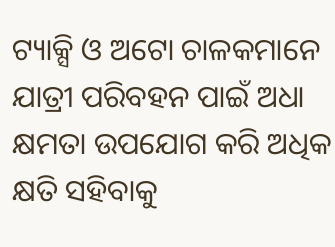ଟ୍ୟାକ୍ସି ଓ ଅଟୋ ଚାଳକମାନେ ଯାତ୍ରୀ ପରିବହନ ପାଇଁ ଅଧା କ୍ଷମତା ଉପଯୋଗ କରି ଅଧିକ କ୍ଷତି ସହିବାକୁ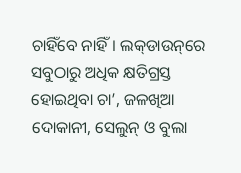ଚାହିଁବେ ନାହିଁ। ଲକ୍‌ଡାଉନ୍‌ରେ ସବୁଠାରୁ ଅଧିକ କ୍ଷତିଗ୍ରସ୍ତ ହୋଇଥିବା ଚା’, ଜଳଖିଆ ଦୋକାନୀ, ସେଲୁନ୍ ଓ ବୁଲା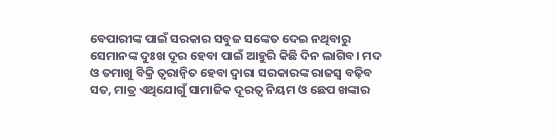ବେପାରୀଙ୍କ ପାଇଁ ସରକାର ସବୁଜ ସଙ୍କେତ ଦେଇ ନଥିବାରୁ ସେମାନଙ୍କ ଦୁଃଖ ଦୂର ହେବା ପାଇଁ ଆହୁରି କିଛି ଦିନ ଲାଗିବ। ମଦ ଓ ତମାଖୁ ବିକ୍ରି ତ୍ୱରାନ୍ୱିତ ହେବା ଦ୍ୱାରା ସରକାରଙ୍କ ରାଜସ୍ୱ ବଢ଼ିବ ସତ, ମାତ୍ର ଏଥିଯୋଗୁଁ ସାମାଜିକ ଦୂରତ୍ୱ ନିୟମ ଓ ଛେପ ଖଙ୍କାର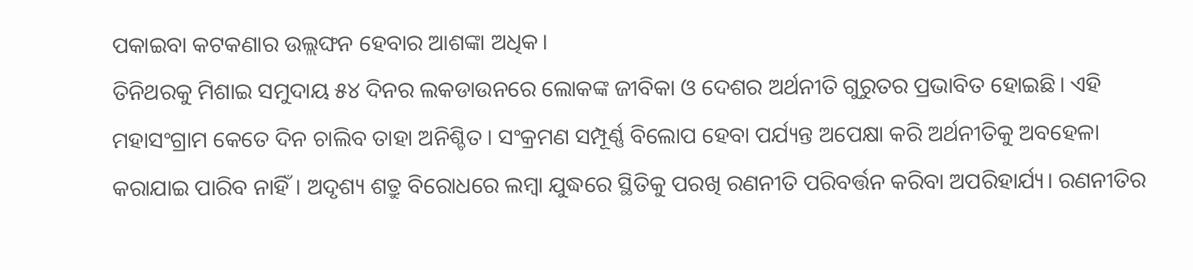ପକାଇବା କଟକଣାର ଉଲ୍ଲଙ୍ଘନ ହେବାର ଆଶଙ୍କା ଅଧିକ।
ତିନିଥରକୁ ମିଶାଇ ସମୁଦାୟ ୫୪ ଦିନର ଲକଡାଉନରେ ଲୋକଙ୍କ ଜୀବିକା ଓ ଦେଶର ଅର୍ଥନୀତି ଗୁରୁତର ପ୍ରଭାବିତ ହୋଇଛି। ଏହି ମହାସଂଗ୍ରାମ କେତେ ଦିନ ଚାଲିବ ତାହା ଅନିଶ୍ଚିତ। ସଂକ୍ରମଣ ସମ୍ପୂର୍ଣ୍ଣ ବିଲୋପ ହେବା ପର୍ଯ୍ୟନ୍ତ ଅପେକ୍ଷା କରି ଅର୍ଥନୀତିକୁ ଅବହେଳା କରାଯାଇ ପାରିବ ନାହିଁ। ଅଦୃଶ୍ୟ ଶତ୍ରୁ ବିରୋଧରେ ଲମ୍ବା ଯୁଦ୍ଧରେ ସ୍ଥିତିକୁ ପରଖି ରଣନୀତି ପରିବର୍ତ୍ତନ କରିବା ଅପରିହାର୍ଯ୍ୟ। ରଣନୀତିର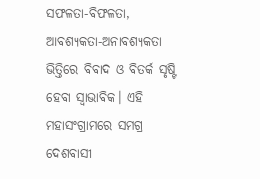ସଫଳତା-ବିଫଳତା, ଆବଶ୍ୟକତା-ଅନାବଶ୍ୟକତା ଭିତ୍ତିରେ ବିବାଦ ଓ ବିତର୍କ ସୃଷ୍ଟି ହେବା ସ୍ୱାଭାବିକ। ଏହି ମହାସଂଗ୍ରାମରେ ସମଗ୍ର ଦେଶବାସୀ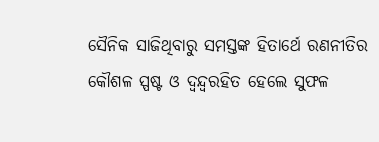ସୈନିକ ସାଜିଥିବାରୁ ସମସ୍ତଙ୍କ ହିତାର୍ଥେ ରଣନୀତିର କୌଶଳ ସ୍ପଷ୍ଟ ଓ ଦ୍ୱନ୍ଦ୍ୱରହିତ ହେଲେ ସୁଫଳ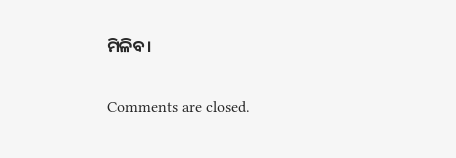ମିଳିବ।

Comments are closed.